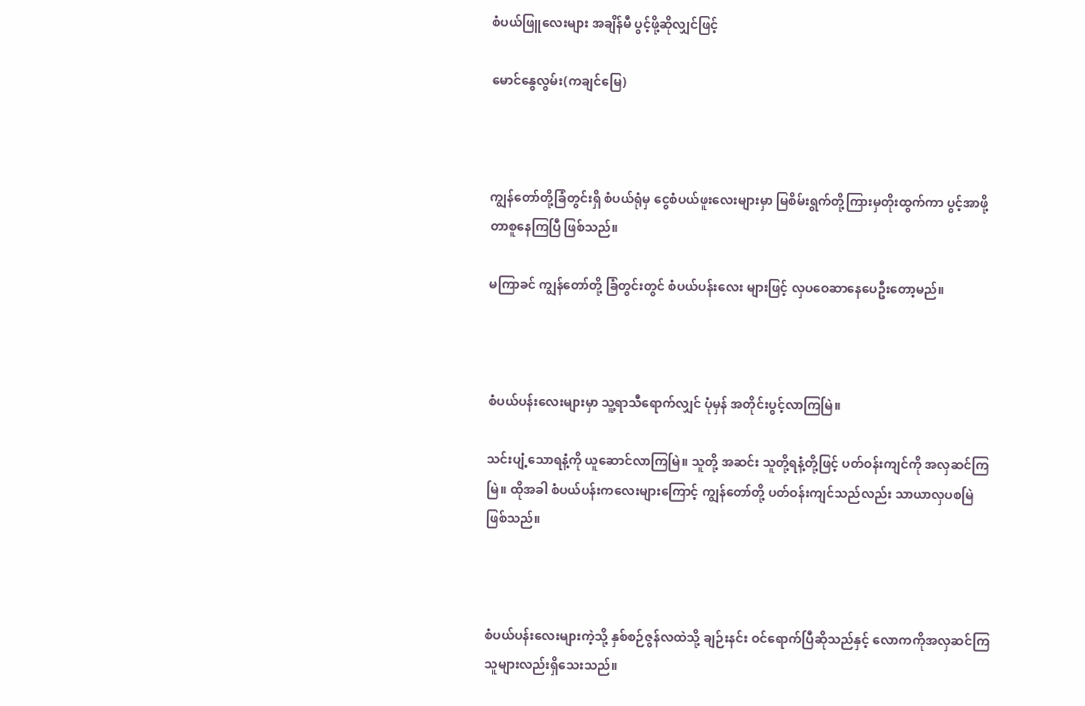စံပယ်ဖြူလေးများ အချိန်မီ ပွင့်ဖို့ဆိုလျှင်ဖြင့်

မောင်နွေလွမ်း(ကချင်မြေ)



ကျွန်တော်တို့ခြံတွင်းရှိ စံပယ်ရုံမှ ငွေစံပယ်ဖူးလေးများမှာ မြစိမ်းရွက်တို့ကြားမှတိုးထွက်ကာ ပွင့်အာဖို့တာစူနေကြပြီ ဖြစ်သည်။

မကြာခင် ကျွန်တော်တို့ ခြံတွင်းတွင် စံပယ်ပန်းလေး များဖြင့် လှပဝေဆာနေပေဦးတော့မည်။



စံပယ်ပန်းလေးများမှာ သူ့ရာသီရောက်လျှင် ပုံမှန် အတိုင်းပွင့်လာကြမြဲ။

သင်းပျံ့သောရနံ့ကို ယူဆောင်လာကြမြဲ။ သူတို့ အဆင်း သူတို့ရနံ့တို့ဖြင့် ပတ်ဝန်းကျင်ကို အလှဆင်ကြ မြဲ။ ထိုအခါ စံပယ်ပန်းကလေးများကြောင့် ကျွန်တော်တို့ ပတ်ဝန်းကျင်သည်လည်း သာယာလှပစမြဲဖြစ်သည်။



စံပယ်ပန်းလေးများကဲ့သို့ နှစ်စဉ်ဇွန်လထဲသို့ ချဉ်းနင်း ဝင်ရောက်ပြီဆိုသည်နှင့် လောကကိုအလှဆင်ကြသူများလည်းရှိသေးသည်။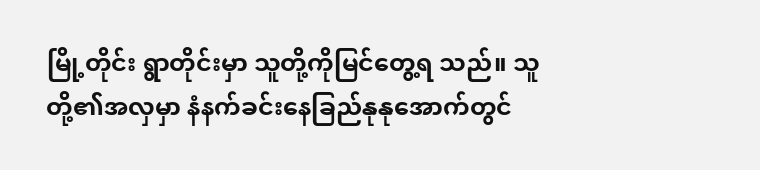မြို့တိုင်း ရွာတိုင်းမှာ သူတို့ကိုမြင်တွေ့ရ သည်။ သူတို့၏အလှမှာ နံနက်ခင်းနေခြည်နုနုအောက်တွင်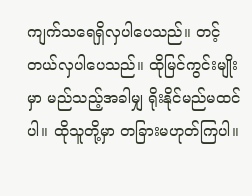ကျက်သရေရှိလှပါပေသည်။ တင့်တယ်လှပါပေသည်။ ထိုမြင်ကွင်းမျိုးမှာ မည်သည့်အခါမျှ ရိုးနိုင်မည်မထင်ပါ။ ထိုသူတို့မှာ တခြားမဟုတ်ကြပါ။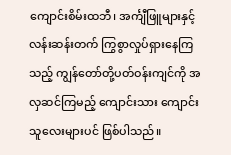ကျောင်းစိမ်းထဘီ၊ အင်္ကျီဖြူများနှင့် လန်းဆန်းတက် ကြွစွာလှုပ်ရှားနေကြသည့် ကျွန်တော်တို့ပတ်ဝန်းကျင်ကို အလှဆင်ကြမည့် ကျောင်းသား ကျောင်းသူလေးများပင် ဖြစ်ပါသည်။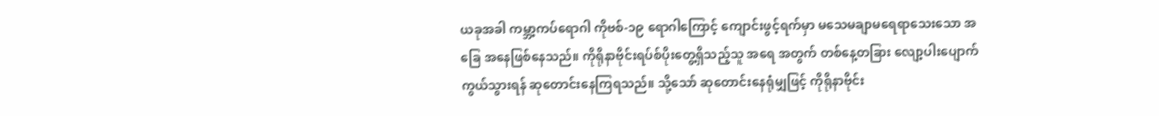ယခုအခါ ကမ္ဘာ့ကပ်ရောဂါ ကိုဗစ်-၁၉ ရောဂါကြောင့် ကျောင်းဖွင့်ရက်မှာ မသေမချာမရေရာသေးသော အခြေ အနေဖြစ်နေသည်။ ကိုရိုနာဗိုင်းရပ်စ်ပိုးတွေ့ရှိသည့်သူ အရေ အတွက် တစ်နေ့တခြား လျော့ပါးပျောက်ကွယ်သွားရန် ဆုတောင်းနေကြရသည်။ သို့သော် ဆုတောင်းနေရုံမျှဖြင့် ကိုရိုနာဗိုင်း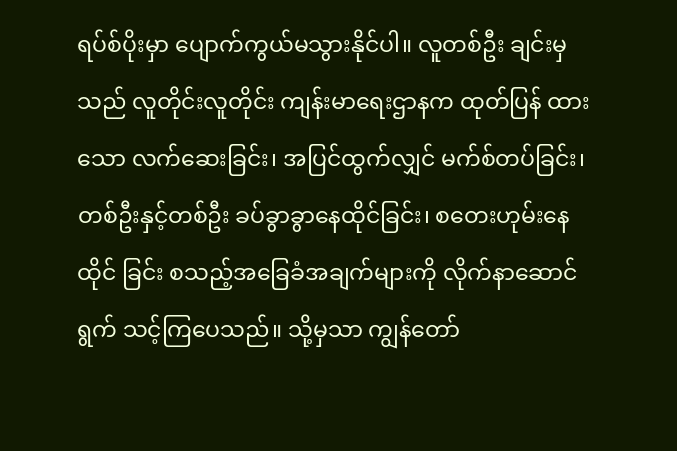ရပ်စ်ပိုးမှာ ပျောက်ကွယ်မသွားနိုင်ပါ။ လူတစ်ဦး ချင်းမှသည် လူတိုင်းလူတိုင်း ကျန်းမာရေးဌာနက ထုတ်ပြန် ထားသော လက်ဆေးခြင်း၊ အပြင်ထွက်လျှင် မက်စ်တပ်ခြင်း၊ တစ်ဦးနှင့်တစ်ဦး ခပ်ခွာခွာနေထိုင်ခြင်း၊ စတေးဟုမ်းနေထိုင် ခြင်း စသည့်အခြေခံအချက်များကို လိုက်နာဆောင်ရွက် သင့်ကြပေသည်။ သို့မှသာ ကျွန်တော်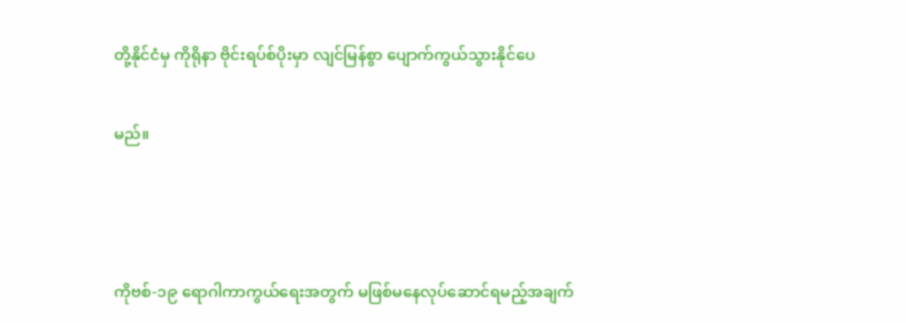တို့နိုင်ငံမှ ကိုရိုနာ ဗိုင်းရပ်စ်ပိုးမှာ လျင်မြန်စွာ ပျောက်ကွယ်သွားနိုင်ပေ

မည်။



ကိုဗစ်-၁၉ ရောဂါကာကွယ်ရေးအတွက် မဖြစ်မနေလုပ်ဆောင်ရမည့်အချက်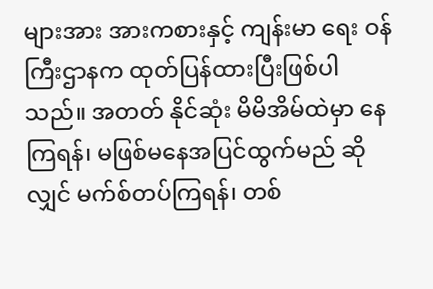များအား အားကစားနှင့် ကျန်းမာ ရေး ဝန်ကြီးဌာနက ထုတ်ပြန်ထားပြီးဖြစ်ပါသည်။ အတတ် နိုင်ဆုံး မိမိအိမ်ထဲမှာ နေကြရန်၊ မဖြစ်မနေအပြင်ထွက်မည် ဆိုလျှင် မက်စ်တပ်ကြရန်၊ တစ်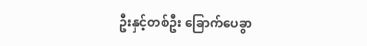ဦးနှင့်တစ်ဦး ခြောက်ပေခွာ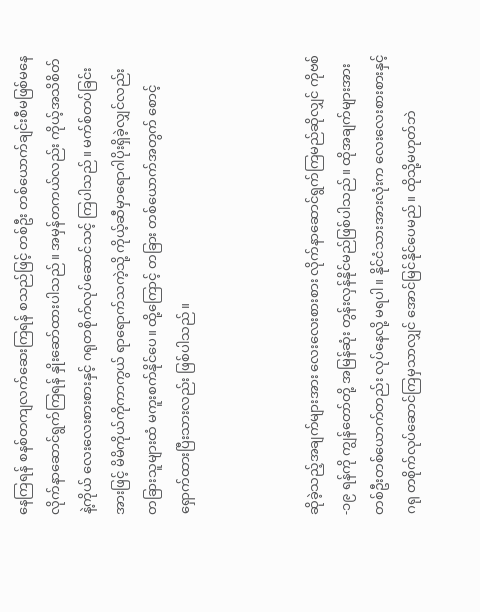နေကြရန် စနစ်တကျလက်ဆေးကြရန် စသည်ဖြင့် တစ်ဦး တစ်ယောက်ချင်းစီမဖြစ်မနေ လိုက်နာဆောင်ရွက်ကြရန် နှိုးဆော်ထားပါသည်။ အမှန်တကယ်လည်း ကိုယ့်အသိစိတ် နဲ့ကိုယ် လေးလေးစားစားနှင့် ဂရုတစိုက်လုပ်ဆောင်သင့် ကြပါသည်။ မက်စ်တပ်ခြင်းအားဖြင့် မိမိကိုယ်ကိုကာကွယ် ရာရောက်သကဲ့သို့ ကိုယ့်ဆီမှာရောဂါပိုးရှိခဲ့လျှင်လည်း တခြားသူများထံ မကူးစက်နိုင်ပေ။ ထို့ကြောင့် တခြား တစ်ယောက်အတွက် စောင့်ရှောက်ထားပြီးသားလည်း ဖြစ်ပါသည်။



ဆိုခဲ့သည့်အချက်များအား လေးလေးစားစား လိုက်နာဆောင်ရွက်ကြမည်ဆိုလျှင် ကိုဗစ်-၁၉ ရန်ကို ကျွန်တော်တို့ အမြန်ဆုံး တွန်းလှန်နိုင်မည်ဖြစ်ပါသည်။ ထိုအချက်များအား တစ်ဦးတစ်ယောက်တည်း လုပ်နေလို့ မရပါ။ နိုင်ငံသားအားလုံးက လေးလေးစားစားနှင့် ဂရု တစိုက်လုပ်ဆောင်ကြမှသာလျှင် အောင်မြင်နိုင်ပေမည်။ ထိုသို့မဟုတ်ဘဲ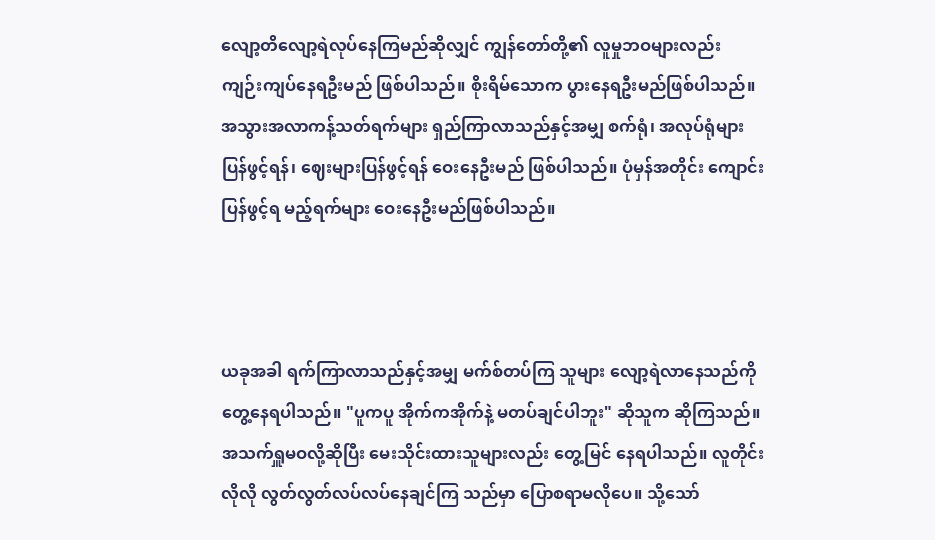လျော့တိလျော့ရဲလုပ်နေကြမည်ဆိုလျှင် ကျွန်တော်တို့၏ လူမှုဘဝများလည်း ကျဉ်းကျပ်နေရဦးမည် ဖြစ်ပါသည်။ စိုးရိမ်သောက ပွားနေရဦးမည်ဖြစ်ပါသည်။ အသွားအလာကန့်သတ်ရက်များ ရှည်ကြာလာသည်နှင့်အမျှ စက်ရုံ၊ အလုပ်ရုံများပြန်ဖွင့်ရန်၊ ဈေးများပြန်ဖွင့်ရန် ဝေးနေဦးမည် ဖြစ်ပါသည်။ ပုံမှန်အတိုင်း ကျောင်းပြန်ဖွင့်ရ မည့်ရက်များ ဝေးနေဦးမည်ဖြစ်ပါသည်။



ယခုအခါ ရက်ကြာလာသည်နှင့်အမျှ မက်စ်တပ်ကြ သူများ လျော့ရဲလာနေသည်ကို တွေ့နေရပါသည်။ "ပူကပူ အိုက်ကအိုက်နဲ့ မတပ်ချင်ပါဘူး" ဆိုသူက ဆိုကြသည်။ အသက်ရှူမဝလို့ဆိုပြီး မေးသိုင်းထားသူများလည်း တွေ့မြင် နေရပါသည်။ လူတိုင်းလိုလို လွတ်လွတ်လပ်လပ်နေချင်ကြ သည်မှာ ပြောစရာမလိုပေ။ သို့သော်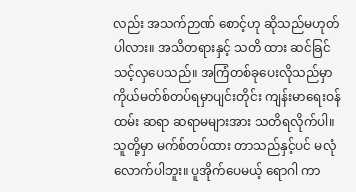လည်း အသက်ဉာဏ် စောင့်ဟု ဆိုသည်မဟုတ်ပါလား။ အသိတရားနှင့် သတိ ထား ဆင်ခြင်သင့်လှပေသည်။ အကြံတစ်ခုပေးလိုသည်မှာ ကိုယ်မတ်စ်တပ်ရမှာပျင်းတိုင်း ကျန်းမာရေးဝန်ထမ်း ဆရာ ဆရာမများအား သတိရလိုက်ပါ။ သူတို့မှာ မက်စ်တပ်ထား တာသည်နှင့်ပင် မလုံလောက်ပါဘူး။ ပူအိုက်ပေမယ့် ရောဂါ ကာ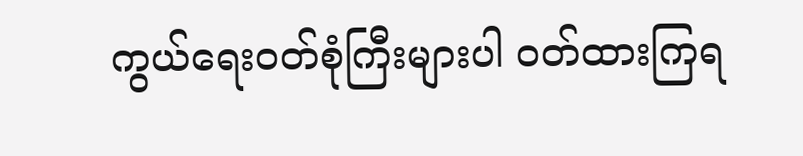ကွယ်ရေးဝတ်စုံကြီးများပါ ဝတ်ထားကြရ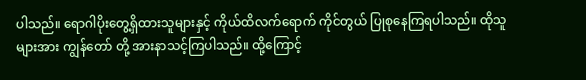ပါသည်။ ရောဂါပိုးတွေ့ရှိထားသူများနှင့် ကိုယ်ထိလက်ရောက် ကိုင်တွယ် ပြုစုနေကြရပါသည်။ ထိုသူများအား ကျွန်တော် တို့ အားနာသင့်ကြပါသည်။ ထို့ကြောင့်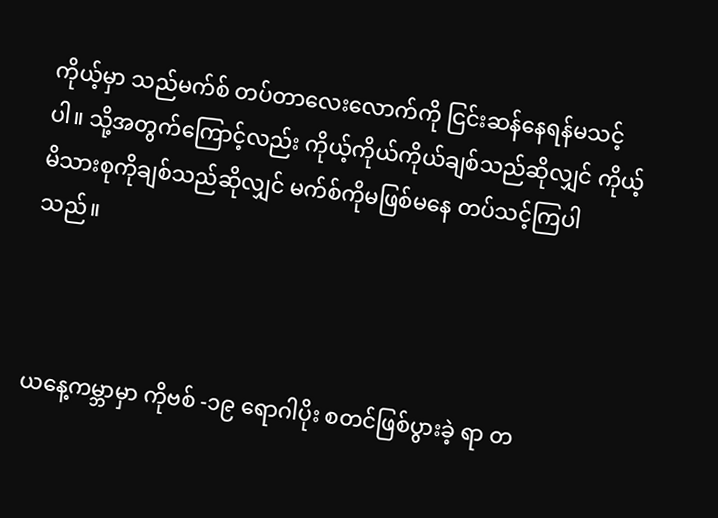ကိုယ့်မှာ သည်မက်စ် တပ်တာလေးလောက်ကို ငြင်းဆန်နေရန်မသင့်ပါ။ သို့အတွက်ကြောင့်လည်း ကိုယ့်ကိုယ်ကိုယ်ချစ်သည်ဆိုလျှင် ကိုယ့်မိသားစုကိုချစ်သည်ဆိုလျှင် မက်စ်ကိုမဖြစ်မနေ တပ်သင့်ကြပါသည်။



ယနေ့ကမ္ဘာမှာ ကိုဗစ် -၁၉ ရောဂါပိုး စတင်ဖြစ်ပွားခဲ့ ရာ တ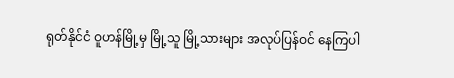ရုတ်နိုင်ငံ ဝူဟန်မြို့မှ မြို့သူ မြို့သားများ အလုပ်ပြန်ဝင် နေကြပါ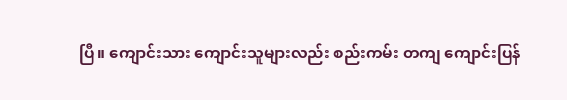ပြီ။ ကျောင်းသား ကျောင်းသူများလည်း စည်းကမ်း တကျ ကျောင်းပြန်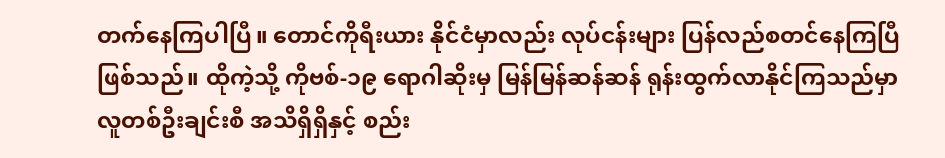တက်နေကြပါပြီ။ တောင်ကိုရီးယား နိုင်ငံမှာလည်း လုပ်ငန်းများ ပြန်လည်စတင်နေကြပြီ ဖြစ်သည်။ ထိုကဲ့သို့ ကိုဗစ်-၁၉ ရောဂါဆိုးမှ မြန်မြန်ဆန်ဆန် ရုန်းထွက်လာနိုင်ကြသည်မှာ လူတစ်ဦးချင်းစီ အသိရှိရှိနှင့် စည်း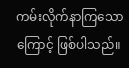ကမ်းလိုက်နာကြသောကြောင့် ဖြစ်ပါသည်။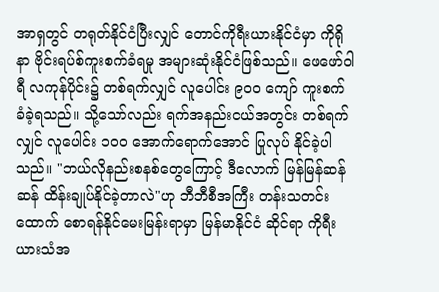အာရှတွင် တရုတ်နိုင်ငံပြီးလျှင် တောင်ကိုရီးယားနိုင်ငံမှာ ကိုရိုနာ ဗိုင်းရပ်စ်ကူးစက်ခံရမှု အများဆုံးနိုင်ငံဖြစ်သည်။ ဖေဖော်ဝါရီ လကုန်ပိုင်း၌ တစ်ရက်လျှင် လူပေါင်း ၉၀၀ ကျော် ကူးစက် ခံခဲ့ရသည်။ သို့သော်လည်း ရက်အနည်းငယ်အတွင်း တစ်ရက်လျှင် လူပေါင်း ၁၀၀ အောက်ရောက်အောင် ပြုလုပ် နိုင်ခဲ့ပါသည်။ "ဘယ်လိုနည်းစနစ်တွေကြောင့် ဒီလောက် မြန်မြန်ဆန်ဆန် ထိန်းချုပ်နိုင်ခဲ့တာလဲ"ဟု ဘီဘီစီအကြီး တန်းသတင်းထောက် စောရန်နိုင်မေးမြန်းရာမှာ မြန်မာနိုင်ငံ ဆိုင်ရာ ကိုရီးယားသံအ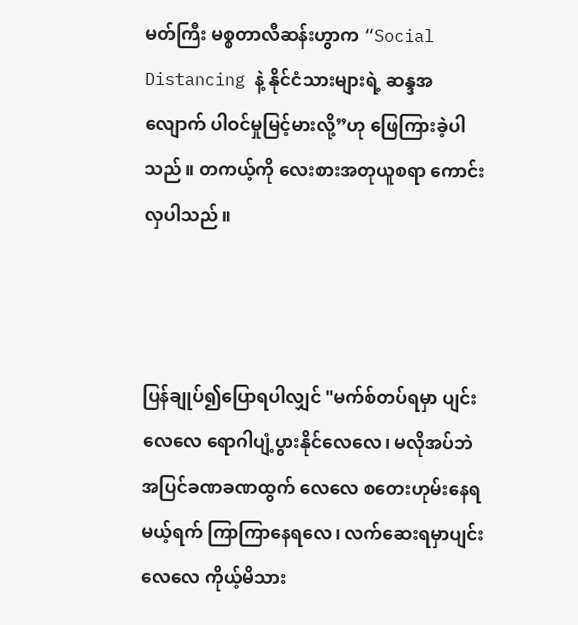မတ်ကြီး မစ္စတာလီဆန်းဟွာက “Social Distancing နဲ့ နိုင်ငံသားများရဲ့ ဆန္ဒအလျောက် ပါဝင်မှုမြင့်မားလို့”ဟု ဖြေကြားခဲ့ပါသည်။ တကယ့်ကို လေးစားအတုယူစရာ ကောင်းလှပါသည်။



ပြန်ချုပ်၍ပြောရပါလျှင် "မက်စ်တပ်ရမှာ ပျင်းလေလေ ရောဂါပျံ့ပွားနိုင်လေလေ၊ မလိုအပ်ဘဲ အပြင်ခဏခဏထွက် လေလေ စတေးဟုမ်းနေရမယ့်ရက် ကြာကြာနေရလေ၊ လက်ဆေးရမှာပျင်းလေလေ ကိုယ့်မိသား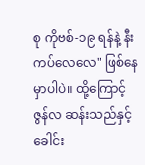စု ကိုဗစ်-၁၉ ရန်နဲ့ နီးကပ်လေလေ" ဖြစ်နေမှာပါပဲ။ ထို့ကြောင့် ဇွန်လ ဆန်းသည်နှင့် ခေါင်း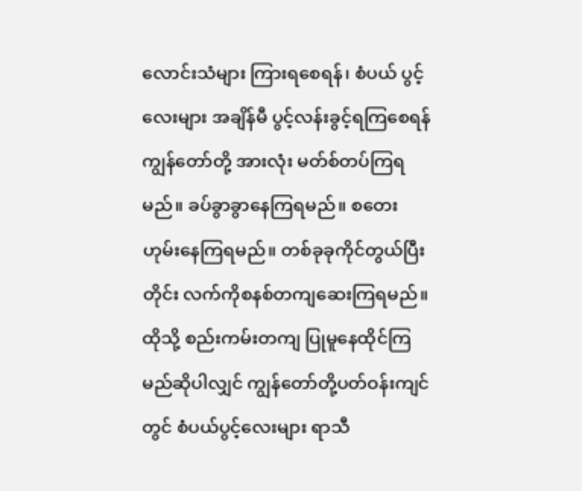လောင်းသံများ ကြားရစေရန်၊ စံပယ် ပွင့်လေးများ အချိန်မီ ပွင့်လန်းခွင့်ရကြစေရန် ကျွန်တော်တို့ အားလုံး မတ်စ်တပ်ကြရမည်။ ခပ်ခွာခွာနေကြရမည်။ စတေးဟုမ်းနေကြရမည်။ တစ်ခုခုကိုင်တွယ်ပြီးတိုင်း လက်ကိုစနစ်တကျဆေးကြရမည်။ ထိုသို့ စည်းကမ်းတကျ ပြုမူနေထိုင်ကြမည်ဆိုပါလျှင် ကျွန်တော်တို့ပတ်ဝန်းကျင် တွင် စံပယ်ပွင့်လေးများ ရာသီ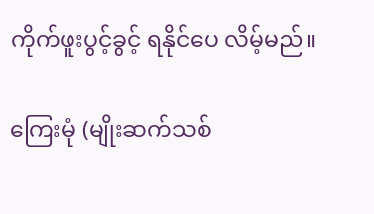ကိုက်ဖူးပွင့်ခွင့် ရနိုင်ပေ လိမ့်မည်။

ကြေးမုံ (မျိုးဆက်သစ်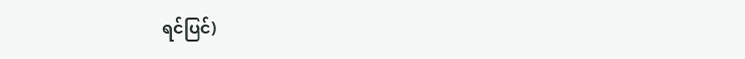ရင်ပြင်)